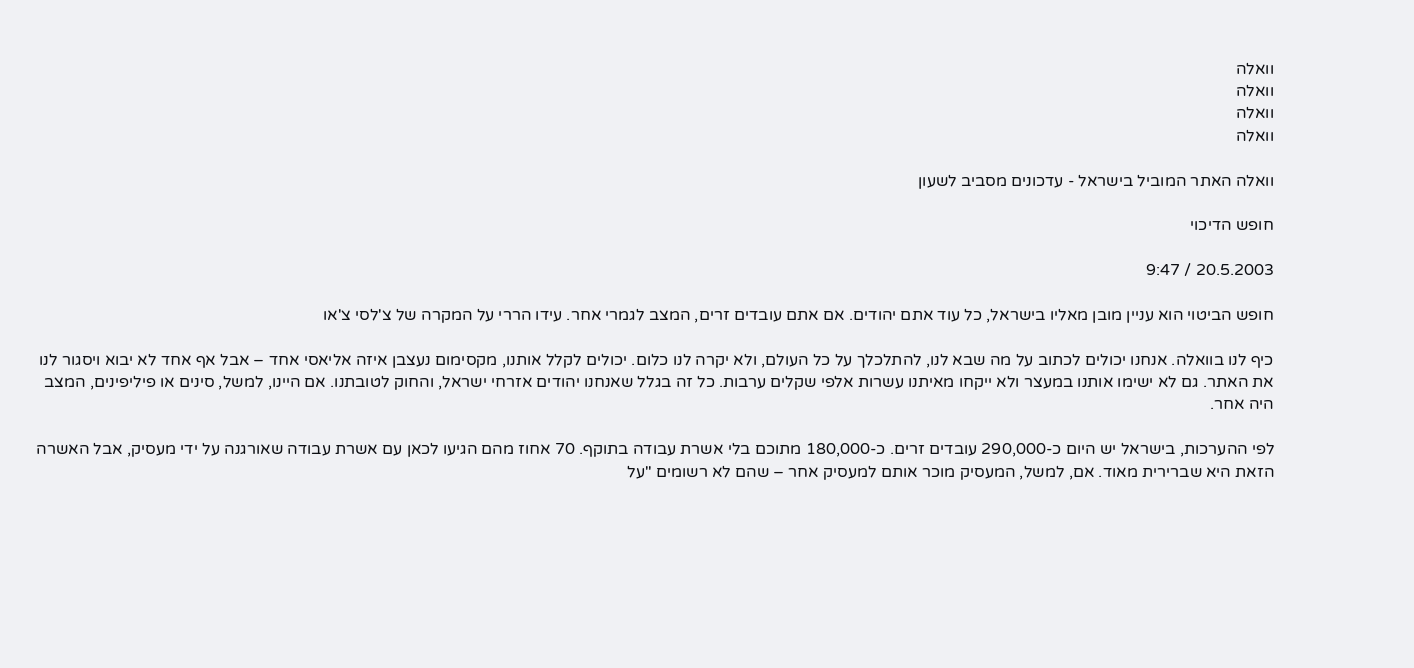וואלה
וואלה
וואלה
וואלה

וואלה האתר המוביל בישראל - עדכונים מסביב לשעון

חופש הדיכוי

20.5.2003 / 9:47

חופש הביטוי הוא עניין מובן מאליו בישראל, כל עוד אתם יהודים. אם אתם עובדים זרים, המצב לגמרי אחר. עידו הררי על המקרה של צ'לסי צ'או

כיף לנו בוואלה. אנחנו יכולים לכתוב על מה שבא לנו, להתלכלך על כל העולם, ולא יקרה לנו כלום. יכולים לקלל אותנו, מקסימום נעצבן איזה אליאסי אחד – אבל אף אחד לא יבוא ויסגור לנו את האתר. גם לא ישימו אותנו במעצר ולא ייקחו מאיתנו עשרות אלפי שקלים ערבות. כל זה בגלל שאנחנו יהודים אזרחי ישראל, והחוק לטובתנו. אם היינו, למשל, סינים או פיליפינים, המצב היה אחר.

לפי ההערכות, בישראל יש היום כ-290,000 עובדים זרים. כ-180,000 מתוכם בלי אשרת עבודה בתוקף. 70 אחוז מהם הגיעו לכאן עם אשרת עבודה שאורגנה על ידי מעסיק, אבל האשרה הזאת היא שברירית מאוד. אם, למשל, המעסיק מוכר אותם למעסיק אחר – שהם לא רשומים "על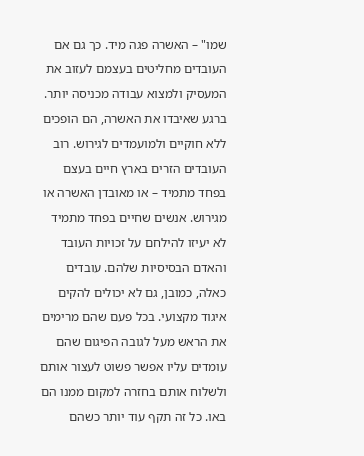שמו" – האשרה פגה מיד. כך גם אם העובדים מחליטים בעצמם לעזוב את המעסיק ולמצוא עבודה מכניסה יותר. ברגע שאיבדו את האשרה, הם הופכים ללא חוקיים ולמועמדים לגירוש. רוב העובדים הזרים בארץ חיים בעצם בפחד מתמיד – או מאובדן האשרה או מגירוש. אנשים שחיים בפחד מתמיד לא יעיזו להילחם על זכויות העובד והאדם הבסיסיות שלהם. עובדים כאלה, כמובן, גם לא יכולים להקים איגוד מקצועי. בכל פעם שהם מרימים את הראש מעל לגובה הפיגום שהם עומדים עליו אפשר פשוט לעצור אותם ולשלוח אותם בחזרה למקום ממנו הם באו. כל זה תקף עוד יותר כשהם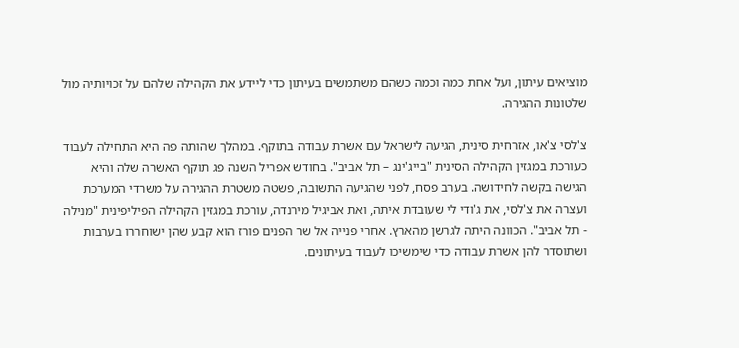מוציאים עיתון, ועל אחת כמה וכמה כשהם משתמשים בעיתון כדי ליידע את הקהילה שלהם על זכויותיה מול שלטונות ההגירה.

צ'לסי צ'או, אזרחית סינית, הגיעה לישראל עם אשרת עבודה בתוקף. במהלך שהותה פה היא התחילה לעבוד כעורכת במגזין הקהילה הסינית "בייג'ינג – תל אביב". בחודש אפריל השנה פג תוקף האשרה שלה והיא הגישה בקשה לחידושה. בערב פסח, לפני שהגיעה התשובה, פשטה משטרת ההגירה על משרדי המערכת ועצרה את צ'לסי, את ג'ודי לי שעובדת איתה, ואת אביגיל מירנדה, עורכת במגזין הקהילה הפיליפינית "מנילה - תל אביב". הכוונה היתה לגרשן מהארץ. אחרי פנייה אל שר הפנים פורז הוא קבע שהן ישוחררו בערבות ושתוסדר להן אשרת עבודה כדי שימשיכו לעבוד בעיתונים.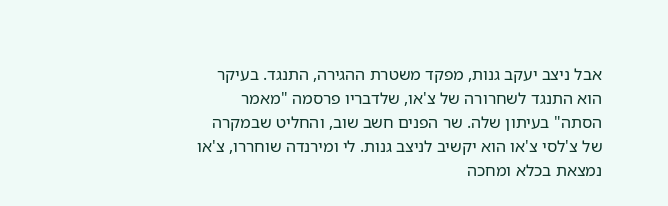אבל ניצב יעקב גנות, מפקד משטרת ההגירה, התנגד. בעיקר הוא התנגד לשחרורה של צ'או, שלדבריו פרסמה "מאמר הסתה" בעיתון שלה. שר הפנים חשב שוב, והחליט שבמקרה של צ'לסי צ'או הוא יקשיב לניצב גנות. לי ומירנדה שוחררו, צ'או נמצאת בכלא ומחכה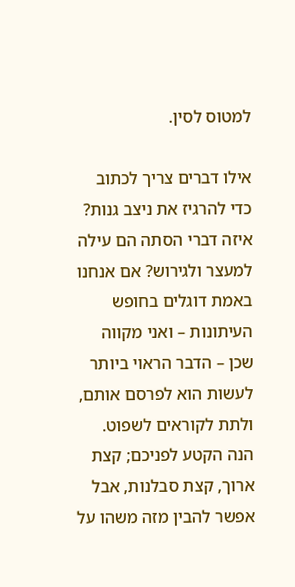למטוס לסין.

אילו דברים צריך לכתוב כדי להרגיז את ניצב גנות? איזה דברי הסתה הם עילה למעצר ולגירוש? אם אנחנו באמת דוגלים בחופש העיתונות – ואני מקווה שכן – הדבר הראוי ביותר לעשות הוא לפרסם אותם, ולתת לקוראים לשפוט. הנה הקטע לפניכם; קצת ארוך, קצת סבלנות, אבל אפשר להבין מזה משהו על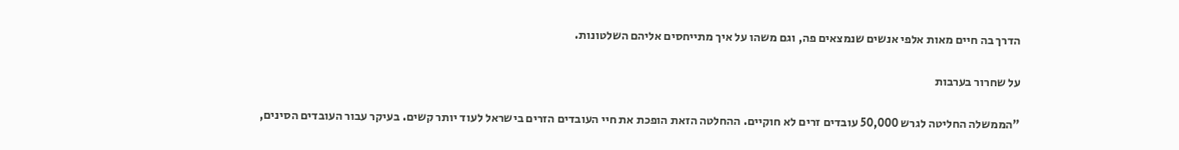הדרך בה חיים מאות אלפי אנשים שנמצאים פה, וגם משהו על איך מתייחסים אליהם השלטונות.

על שחרור בערבות

"הממשלה החליטה לגרש 50,000 עובדים זרים לא חוקיים. ההחלטה הזאת הופכת את חיי העובדים הזרים בישראל לעוד יותר קשים. בעיקר עבור העובדים הסינים,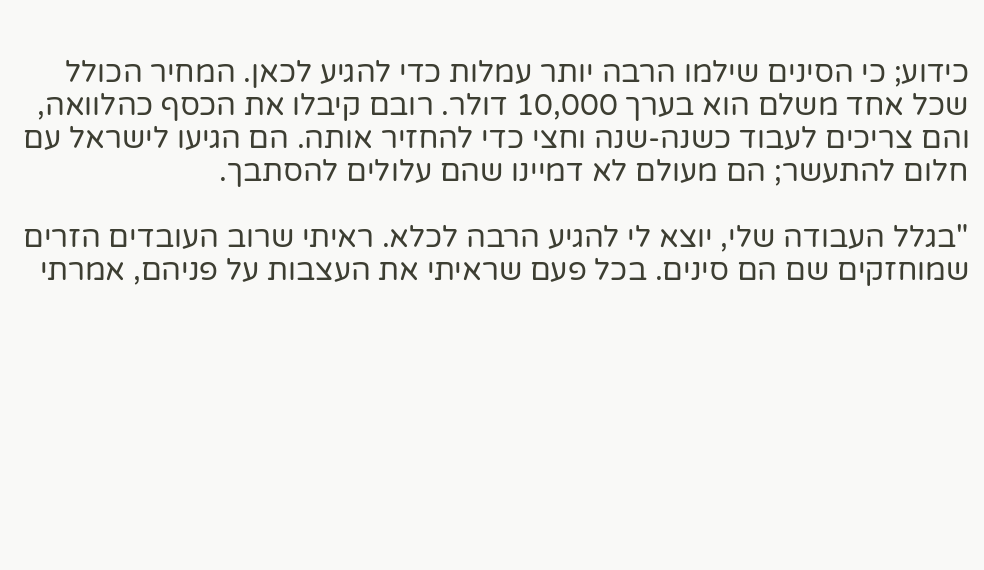כידוע; כי הסינים שילמו הרבה יותר עמלות כדי להגיע לכאן. המחיר הכולל שכל אחד משלם הוא בערך 10,000 דולר. רובם קיבלו את הכסף כהלוואה, והם צריכים לעבוד כשנה-שנה וחצי כדי להחזיר אותה. הם הגיעו לישראל עם חלום להתעשר; הם מעולם לא דמיינו שהם עלולים להסתבך.

"בגלל העבודה שלי, יוצא לי להגיע הרבה לכלא. ראיתי שרוב העובדים הזרים שמוחזקים שם הם סינים. בכל פעם שראיתי את העצבות על פניהם, אמרתי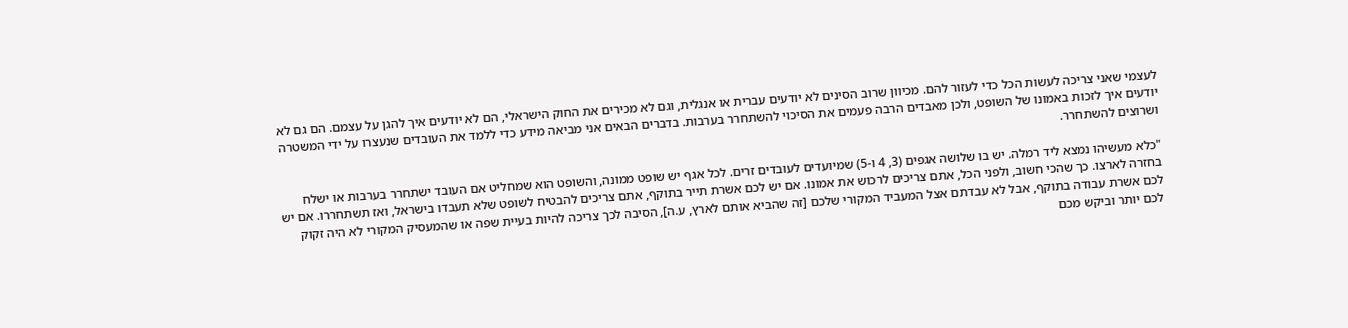לעצמי שאני צריכה לעשות הכל כדי לעזור להם. מכיוון שרוב הסינים לא יודעים עברית או אנגלית, וגם לא מכירים את החוק הישראלי, הם לא יודעים איך להגן על עצמם. הם גם לא יודעים איך לזכות באמונו של השופט, ולכן מאבדים הרבה פעמים את הסיכוי להשתחרר בערבות. בדברים הבאים אני מביאה מידע כדי ללמד את העובדים שנעצרו על ידי המשטרה ושרוצים להשתחרר.

"כלא מעשיהו נמצא ליד רמלה. יש בו שלושה אגפים (3, 4 ו-5) שמיועדים לעובדים זרים. לכל אגף יש שופט ממונה, והשופט הוא שמחליט אם העובד ישתחרר בערבות או ישלח בחזרה לארצו. כך שהכי חשוב, ולפני הכל, אתם צריכים לרכוש את אמונו. אם יש לכם אשרת תייר בתוקף, אתם צריכים להבטיח לשופט שלא תעבדו בישראל, ואז תשתחררו. אם יש לכם אשרת עבודה בתוקף, אבל לא עבדתם אצל המעביד המקורי שלכם [זה שהביא אותם לארץ, ע.ה], הסיבה לכך צריכה להיות בעיית שפה או שהמעסיק המקורי לא היה זקוק לכם יותר וביקש מכם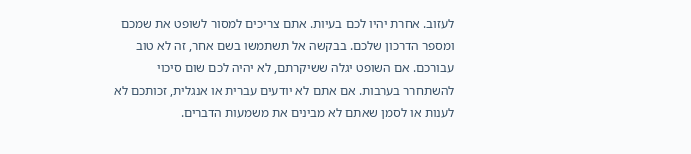לעזוב. אחרת יהיו לכם בעיות. אתם צריכים למסור לשופט את שמכם ומספר הדרכון שלכם. בבקשה אל תשתמשו בשם אחר, זה לא טוב עבורכם. אם השופט יגלה ששיקרתם, לא יהיה לכם שום סיכוי להשתחרר בערבות. אם אתם לא יודעים עברית או אנגלית, זכותכם לא לענות או לסמן שאתם לא מבינים את משמעות הדברים.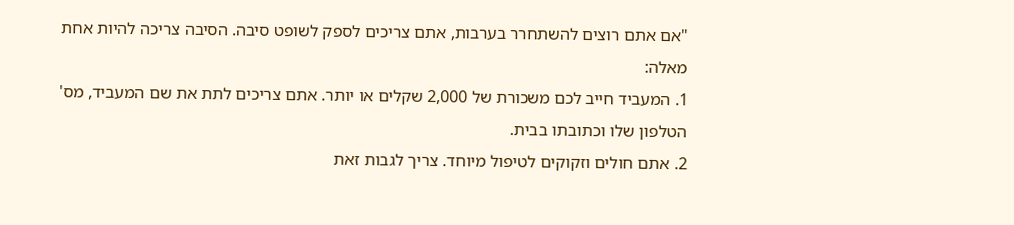"אם אתם רוצים להשתחרר בערבות, אתם צריכים לספק לשופט סיבה. הסיבה צריכה להיות אחת מאלה:
1. המעביד חייב לכם משכורת של 2,000 שקלים או יותר. אתם צריכים לתת את שם המעביד, מס' הטלפון שלו וכתובתו בבית.
2. אתם חולים וזקוקים לטיפול מיוחד. צריך לגבות זאת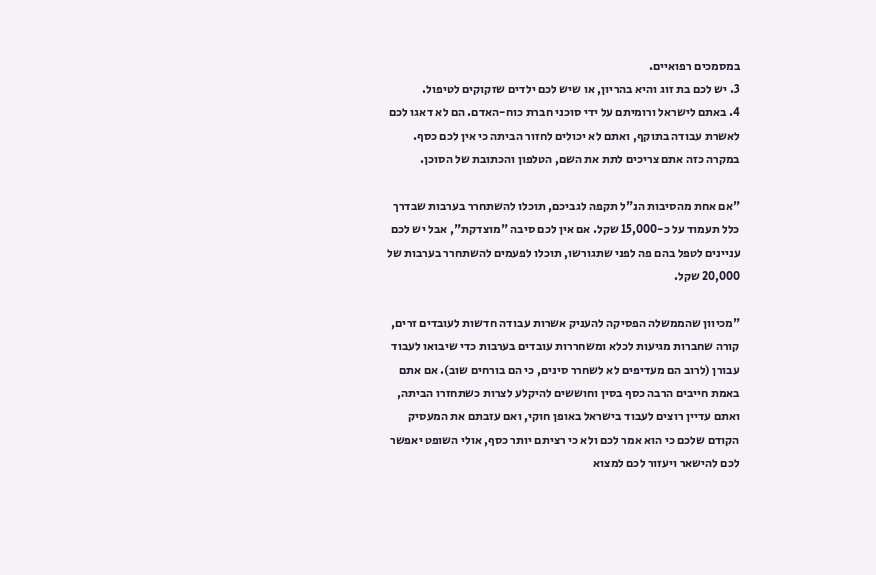במסמכים רפואיים.
3. יש לכם בת זוג והיא בהריון, או שיש לכם ילדים שזקוקים לטיפול.
4. באתם לישראל ורומיתם על ידי סוכני חברת כוח-האדם. הם לא דאגו לכם לאשרת עבודה בתוקף, ואתם לא יכולים לחזור הביתה כי אין לכם כסף. במקרה כזה אתם צריכים לתת את השם, הטלפון והכתובת של הסוכן.

"אם אחת מהסיבות הנ"ל תקפה לגביכם, תוכלו להשתחרר בערבות שבדרך כלל תעמוד על כ-15,000 שקל. אם אין לכם סיבה "מוצדקת", אבל יש לכם עניינים לטפל בהם פה לפני שתגורשו, תוכלו לפעמים להשתחרר בערבות של 20,000 שקל.

"מכיוון שהממשלה הפסיקה להעניק אשרות עבודה חדשות לעובדים זרים, קורה שחברות מגיעות לכלא ומשחררות עובדים בערבות כדי שיבואו לעבוד עבורן (לרוב הם מעדיפים לא לשחרר סינים, כי הם בורחים שוב). אם אתם באמת חייבים הרבה כסף בסין וחוששים להיקלע לצרות כשתחזרו הביתה, ואתם עדיין רוצים לעבוד בישראל באופן חוקי, ואם עזבתם את המעסיק הקודם שלכם כי הוא אמר לכם ולא כי רציתם יותר כסף, אולי השופט יאפשר לכם להישאר ויעזור לכם למצוא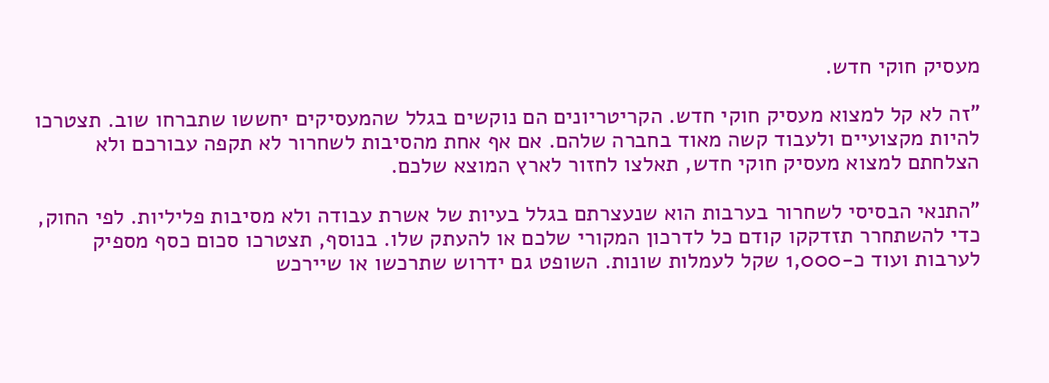מעסיק חוקי חדש.

"זה לא קל למצוא מעסיק חוקי חדש. הקריטריונים הם נוקשים בגלל שהמעסיקים יחששו שתברחו שוב. תצטרכו להיות מקצועיים ולעבוד קשה מאוד בחברה שלהם. אם אף אחת מהסיבות לשחרור לא תקפה עבורכם ולא הצלחתם למצוא מעסיק חוקי חדש, תאלצו לחזור לארץ המוצא שלכם.

"התנאי הבסיסי לשחרור בערבות הוא שנעצרתם בגלל בעיות של אשרת עבודה ולא מסיבות פליליות. לפי החוק, כדי להשתחרר תזדקקו קודם כל לדרכון המקורי שלכם או להעתק שלו. בנוסף, תצטרכו סכום כסף מספיק לערבות ועוד כ-1,000 שקל לעמלות שונות. השופט גם ידרוש שתרכשו או שיירכש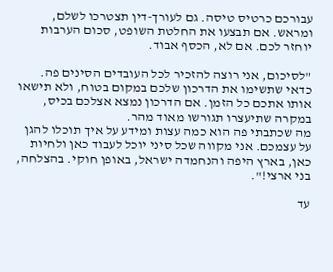עבורכם כרטיס טיסה. גם לעורך-דין תצטרכו לשלם, ומראש. אם תבצעו את החלטת השופט, סכום הערבות יוחזר לכם. אם לא, הכסף אבוד.

"לסיכום, אני רוצה להזכיר לכל העובדים הסינים פה. כדאי שתשימו את הדרכון שלכם במקום בטוח, ולא תישאו אותו אתכם כל הזמן. אם הדרכון נמצא אצלכם בכיס, במקרה שתיעצרו תגורשו מאוד מהר.
מה שכתבתי פה הוא כמה עצות ומידע על איך תוכלו להגן על עצמכם. אני מקווה שכל סיני יוכל לעבוד כאן ולחיות כאן, בארץ היפה והנחמדה ישראל, באופן חוקי. בהצלחה, בני ארצי!".

עד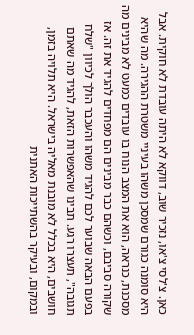כאן. צ'לסי צ'או, נזכיר שוב, דווקא לא היתה עובדת לא חוקית. אבל היא סומנה כגורם שמסכן משהו בעיניי משטרת ההגירה. מה שהיא מסכנת, כנראה, הוא את המצב הנוח בו עובדים כמעט לא מבינים מה שקורה סביבם, וכשהם כבר מבינים הם מפחדים להגיד את זה. אז בפעם הבאה שבוער לכם להגיד משהו והעכבר הולך לכיוון "שלח תגובה", תעצרו רגע. תבינו שהאפשרות הזאת, להגיד מה שאתם חושבים, היא בכלל לא מובנת מאליה בישראל. היא תלויה בזמן, ובמקום, ובעיקר בהשתייכות האתנית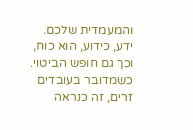והמעמדית שלכם. ידע, כידוע, הוא כוח, וכך גם חופש הביטוי. כשמדובר בעובדים זרים, זה כנראה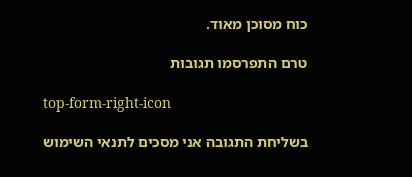כוח מסוכן מאוד.

טרם התפרסמו תגובות

top-form-right-icon

בשליחת התגובה אני מסכים לתנאי השימוש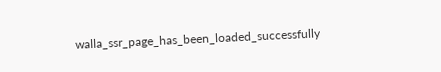walla_ssr_page_has_been_loaded_successfully